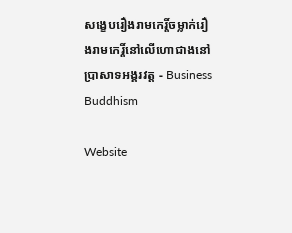សង្ខេបរឿងរាមកេរ្តិ៍ចម្លាក់រឿងរាមកេរ្តិ៍នៅលើហោជាងនៅប្រាសាទអង្គរវត្ត - Business Buddhism

Website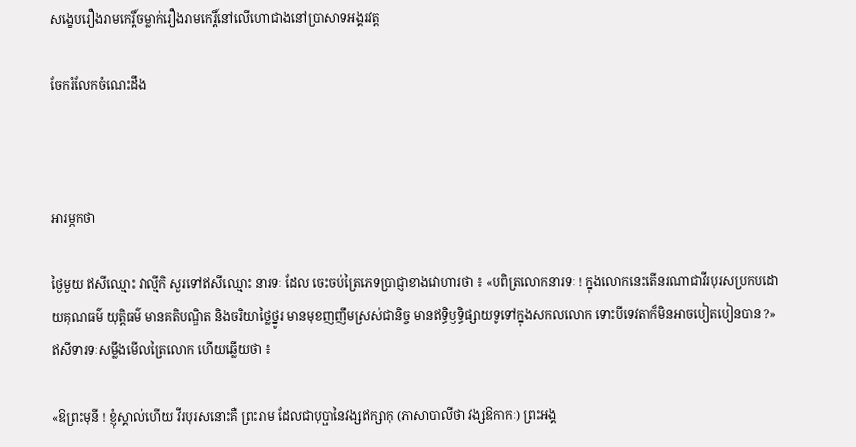សង្ខេបរឿងរាមកេរ្តិ៍ចម្លាក់រឿងរាមកេរ្តិ៍នៅលើហោជាងនៅប្រាសាទអង្គរវត្ត

ចែករំលែកចំណេះដឹង



អារម្ភកថា

ថ្ងៃមួយ ឥសីឈ្មោះ វាល្មីកិ សួរទៅឥសីឈ្មោះ នារទៈ ដែល ចេះចប់ត្រៃភេទប្រាជ្ញាខាងវោហារថា ៖ «បពិត្រលោកនារទៈ ! ក្នុងលោកនេះតើនរណាជាវីរបុរសប្រកបដោយគុណធម៌ យុត្តិធម៌ មានគតិបណ្ឌិត និងចរិយាថ្លៃថ្នូរ មានមុខញញឹមស្រស់ជានិច្ច មានឥទ្ធិឫទ្ធិផ្សាយទូទៅក្នុងសកលលោក ទោះបីទេវតាក៏មិនអាចបៀតបៀនបាន ?» ឥសីទារទៈសម្លឹងមើលត្រៃលោក ហើយឆ្លើយថា ៖

«ឱព្រះមុនី ! ខ្ញុំស្គាល់ហើយ វីរបុរសនោះគឺ ព្រះរាម ដែលជាបុប្ផានៃវង្សឥក្សាកុ (ភាសាបាលីថា វង្សឱកាកៈ) ព្រះអង្គ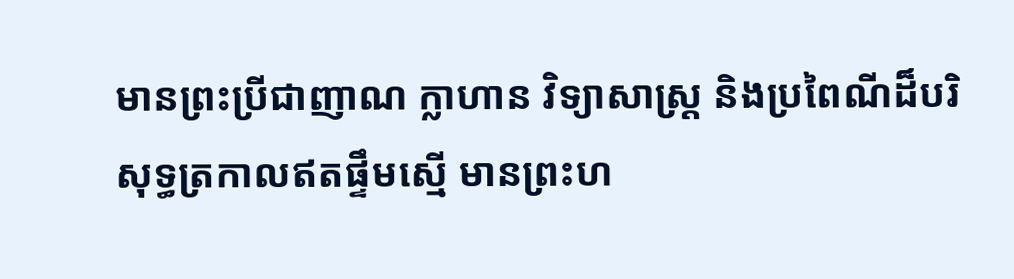មានព្រះប្រីជាញាណ ក្លាហាន វិទ្យាសាស្ត្រ និងប្រពៃណីដ៏បរិសុទ្ធត្រកាលឥតផ្ទឹមស្មើ មានព្រះហ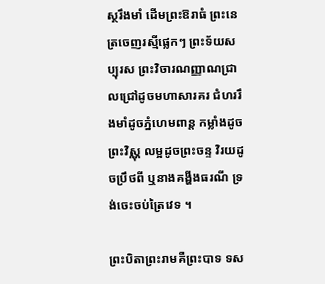ស្ថរឹងមាំ ដើមព្រះឱរាធំ ព្រះនេត្រចេញរស្មីផ្លេកៗ ព្រះទ័យសប្បុរស ព្រះវិចារណញ្ញាណជ្រាលជ្រៅដូចមហាសារគរ ជំហររឹងមាំដូចភ្នំហេមពាន្ត កម្លាំងដូចព្រះវិស្ណុ លម្អដូចព្រះចន្ទ វិរយដូចប្រឹថពី ឬនាងគង្ហីងធរណី ទ្រង់ចេះចប់ត្រៃវេទ ។

ព្រះបិតាព្រះរាមគឺព្រះបាទ ទស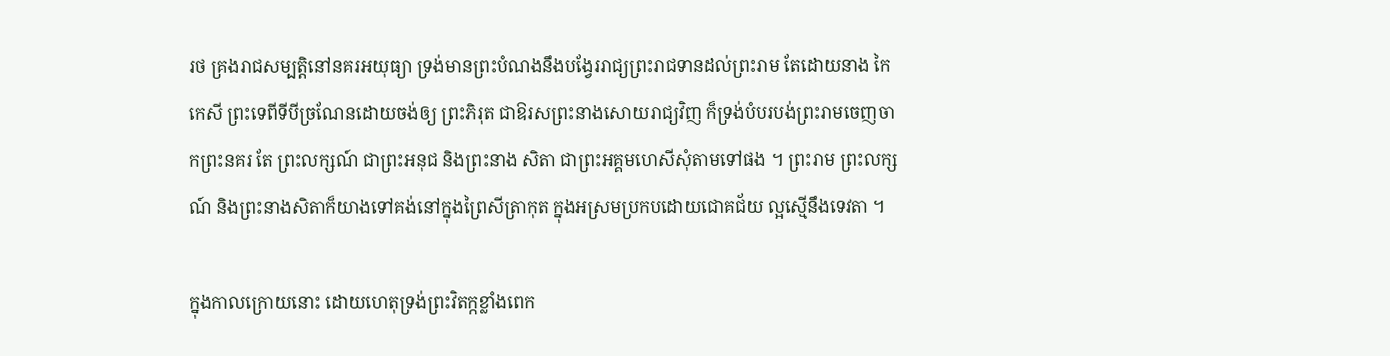រថ គ្រងរាជសម្បត្តិនៅនគរអយុធ្យា ទ្រង់មានព្រះបំណងនឹងបង្វែររាជ្យព្រះរាជទានដល់ព្រះរាម តែដោយនាង កៃកេសី ព្រះទេពីទីបីច្រណែនដោយចង់ឲ្យ ព្រះភិរុត ជាឱរសព្រះនាងសោយរាជ្យវិញ ក៏ទ្រង់បំបរបង់ព្រះរាមចេញចាកព្រះនគរ តែ ព្រះលក្សណ៍ ជាព្រះអនុជ និងព្រះនាង សិតា ជាព្រះអគ្គមហេសីសុំតាមទៅផង ។ ព្រះរាម ព្រះលក្សណ៍ និងព្រះនាងសិតាក៏យាងទៅគង់នៅក្នុងព្រៃសីត្រាកុត ក្នុងអស្រមប្រកបដោយជោគជ័យ ល្អស្មើនឹងទេវតា ។

ក្នុងកាលក្រោយនោះ ដោយហេតុទ្រង់ព្រះវិតក្កខ្លាំងពេក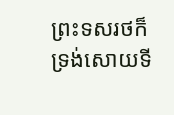ព្រះទសរថក៏ទ្រង់សោយទី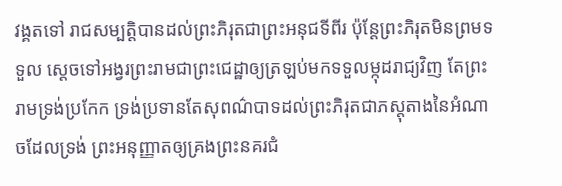វង្គតទៅ រាជសម្បត្តិបានដល់ព្រះភិរុតជាព្រះអនុជទីពីរ ប៉ុន្តែព្រះភិរុតមិនព្រមទទួល ស្ដេចទៅអង្វរព្រះរាមជាព្រះជេដ្ឋាឲ្យត្រឡប់មកទទួលម្កុដរាជ្យវិញ តែព្រះរាមទ្រង់ប្រកែក ទ្រង់ប្រទានតែសុពណ៌បាទដល់ព្រះភិរុតជាភស្តុតាងនៃអំណាចដែលទ្រង់ ព្រះអនុញ្ញាតឲ្យគ្រងព្រះនគរជំ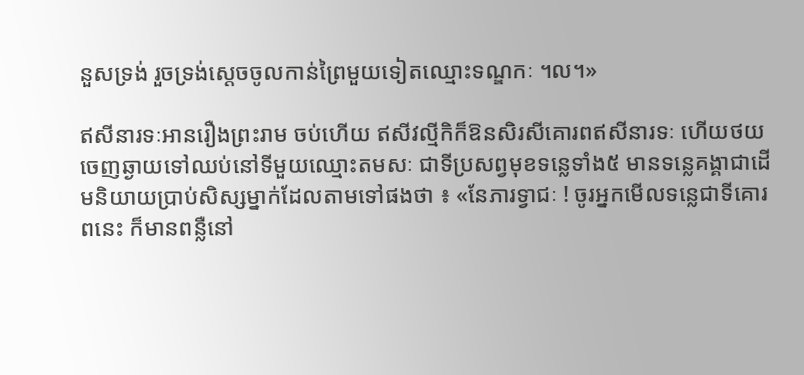នួសទ្រង់ រួចទ្រង់ស្ដេចចូលកាន់ព្រៃមួយទៀតឈ្មោះទណ្ឌកៈ ។ល។»

ឥសីនារទៈអានរឿងព្រះរាម ចប់ហើយ ឥសីវល្មីកិក៏ឱនសិរសីគោរពឥសីនារទៈ ហើយថយចេញឆ្ងាយទៅឈប់នៅទីមួយឈ្មោះតមសៈ ជាទីប្រសព្វមុខទន្លេទាំង៥ មានទន្លេគង្គាជាដើមនិយាយប្រាប់សិស្សម្នាក់ដែលតាមទៅផងថា ៖ «នែភារទ្វាជៈ ! ចូរអ្នកមើលទន្លេជាទីគោរពនេះ ក៏មានពន្លឺនៅ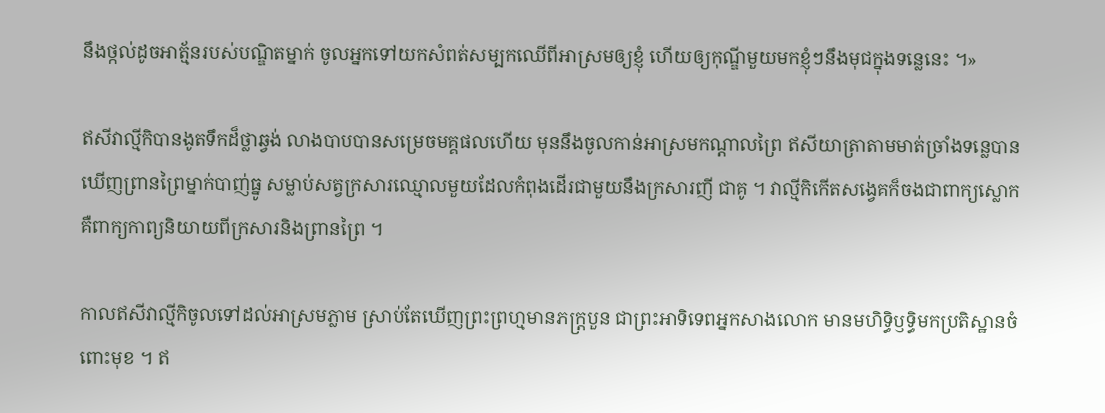នឹងថ្កល់ដូចអាត្ម័នរបស់បណ្ឌិតម្នាក់ ចូលអ្នកទៅយកសំពត់សម្បកឈើពីអាស្រមឲ្យខ្ញុំ ហើយឲ្យកុណ្ឌីមួយមកខ្ញុំៗនឹងមុជក្នុងទន្លេនេះ ។»

ឥសីវាល្មីកិបានងូតទឹកដ៏ថ្លាឆ្វង់ លាងបាបបានសម្រេចមគ្គផលហើយ មុននឹងចូលកាន់អាស្រមកណ្ដាលព្រៃ ឥសីយាត្រាតាមមាត់ច្រាំងទន្លេបានឃើញព្រានព្រៃម្នាក់បាញ់ធ្នូ សម្លាប់សត្វក្រសារឈ្មោលមួយដែលកំពុងដើរជាមួយនឹងក្រសារញី ជាគូ ។ វាល្មីកិកើតសង្វេគក៏ចងជាពាក្យស្លោក គឺពាក្យកាព្យនិយាយពីក្រសារនិងព្រានព្រៃ ។

កាលឥសីវាល្មីកិចូលទៅដល់អាស្រមភ្លាម ស្រាប់តែឃើញព្រះព្រហ្មមានភក្ត្របួន ជាព្រះអាទិទេពអ្នកសាងលោក មានមហិទ្ធិឫទ្ធិមកប្រតិស្ឋានចំពោះមុខ ។ ឥ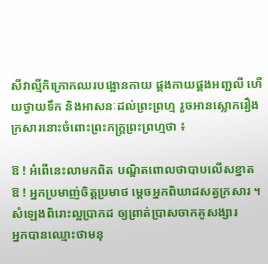សីវាល្មីកិក្រោកឈរបង្អោនកាយ ផ្គងកាយផ្គងអញ្ជលី ហើយថ្វាយទឹក និងអាសនៈដល់ព្រះព្រហ្ម រួចអានស្លោករឿងក្រសារនោះចំពោះព្រះភក្ត្រព្រះព្រហ្មថា ៖

ឱ ! អំពើនេះលាមកពិត បណ្ឌិតពោលថាបាបលើសខ្នាត
ឱ ! អ្នកប្រមាញ់ចិត្តប្រមាថ ម្ដេចអ្នកពិឃាដសត្វក្រសារ ។
សំឡេងពិរោះល្អប្រាកដ ឲ្យព្រាត់ប្រាសចាកគូសង្សារ
អ្នកបានឈ្មោះថាមនុ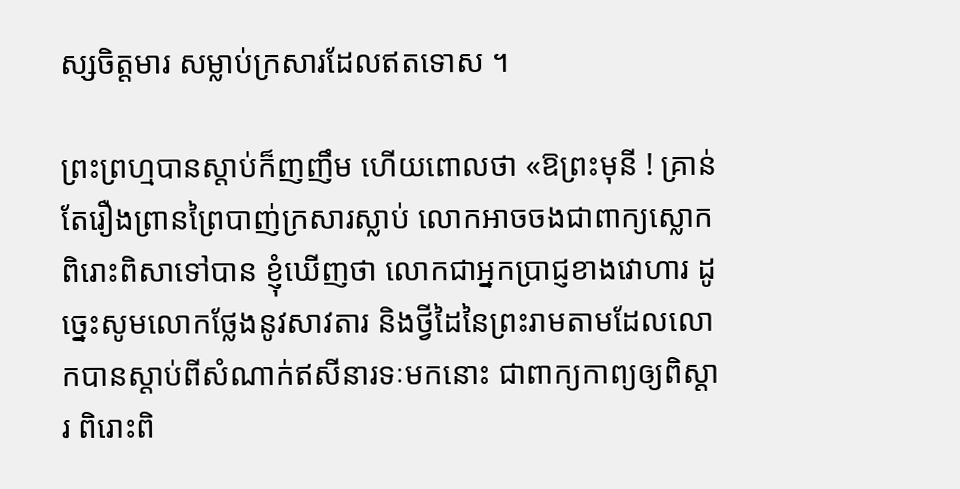ស្សចិត្តមារ សម្លាប់ក្រសារដែលឥតទោស ។

ព្រះព្រហ្មបានស្ដាប់ក៏ញញឹម ហើយពោលថា «ឱព្រះមុនី ! គ្រាន់តែរឿងព្រានព្រៃបាញ់ក្រសារស្លាប់ លោកអាចចងជាពាក្យស្លោកពិរោះពិសាទៅបាន ខ្ញុំឃើញថា លោកជាអ្នកប្រាជ្ញខាងវោហារ ដូច្នេះសូមលោកថ្លែងនូវសាវតារ និងថ្វីដៃនៃព្រះរាមតាមដែលលោកបានស្ដាប់ពីសំណាក់ឥសីនារទៈមកនោះ ជាពាក្យកាព្យឲ្យពិស្ដារ ពិរោះពិ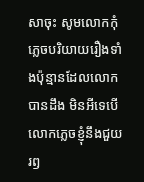សាចុះ សូមលោកកុំភ្លេចបរិយាយរឿងទាំងប៉ុន្មានដែលលោកបានដឹង មិនអីទេបើលោកភ្លេចខ្ញុំនឹងជួយរឭ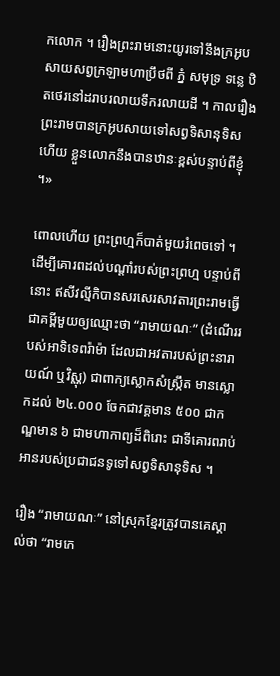កលោក ។ រឿងព្រះរាមនោះយូរទៅនឹងក្រអូប សាយសព្វក្រឡាមហាប្រឹថពី ភ្នំ សមុទ្រ ទន្លេ ឋិតថេរនៅដរាបរលាយទឹករលាយដី ។ កាលរឿងព្រះរាមបានក្រអូបសាយទៅសព្វទិសានុទិសហើយ ខ្លួនលោកនឹងបានឋានៈខ្ពស់បន្ទាប់ពីខ្ញុំ ។»

ពោលហើយ ព្រះព្រហ្មក៏បាត់មួយរំពេចទៅ ។ ដើម្បីគោរពដល់បណ្ដាំរបស់ព្រះព្រហ្ម បន្ទាប់ពីនោះ ឥសីវល្មីកិបានសរសេរសាវតារព្រះរាមធ្វើជាគម្ពីមួយឲ្យឈ្មោះថា “រាមាយណៈ” (ដំណើររបស់អាទិទេពរ៉ាម៉ា ដែលជាអវតារបស់ព្រះនារាយណ៍ ឬវិស្ណុ) ជាពាក្យស្លោកសំស្ក្រឹត មានស្លោកដល់ ២៤.០០០ ចែកជាវគ្គមាន ៥០០ ជាកណ្ឌមាន ៦ ជាមហាកាព្យដ៏ពិរោះ ជាទីគោរពរាប់អានរបស់ប្រជាជនទូទៅសព្វទិសានុទិស ។

រឿង “រាមាយណៈ” នៅស្រុកខ្មែរត្រូវបានគេស្គាល់ថា “រាមកេ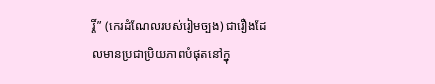រ្តិ៍” (កេរដំណែលរបស់រៀមច្បង) ជារឿងដែលមានប្រជាប្រិយភាពបំផុតនៅក្នុ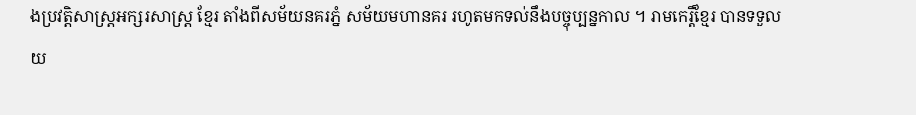ងប្រវត្តិសាស្ត្រអក្សរសាស្ត្រ ខ្មែរ តាំងពីសម័យនគរភ្នំ សម័យមហានគរ រហូតមកទល់នឹងបច្ចុប្បន្នកាល ។ រាមកេរ្តិ៍ខ្មែរ បានទទួលយ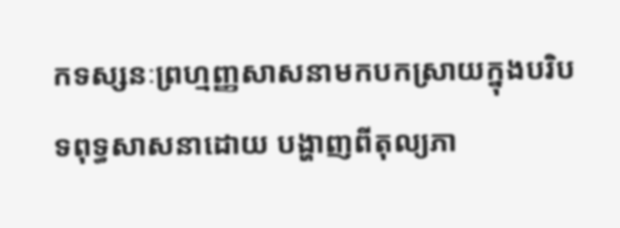កទស្សនៈព្រហ្មញ្ញសាសនាមកបកស្រាយក្នុងបរិបទពុទ្ធសាសនាដោយ បង្ហាញពីតុល្យភា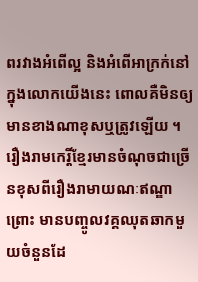ពរវាងអំពើល្អ និងអំពើអាក្រក់នៅក្នុងលោកយើងនេះ ពោលគឺមិនឲ្យមានខាងណាខុសឬត្រូវឡើយ ។ រឿងរាមកេរ្តិ៍ខ្មែរមានចំណុចជាច្រើនខុសពីរឿងរាមាយណៈឥណ្ឌាព្រោះ មានបញ្ចូលវគ្គឈុតឆាកមួយចំនួនដែ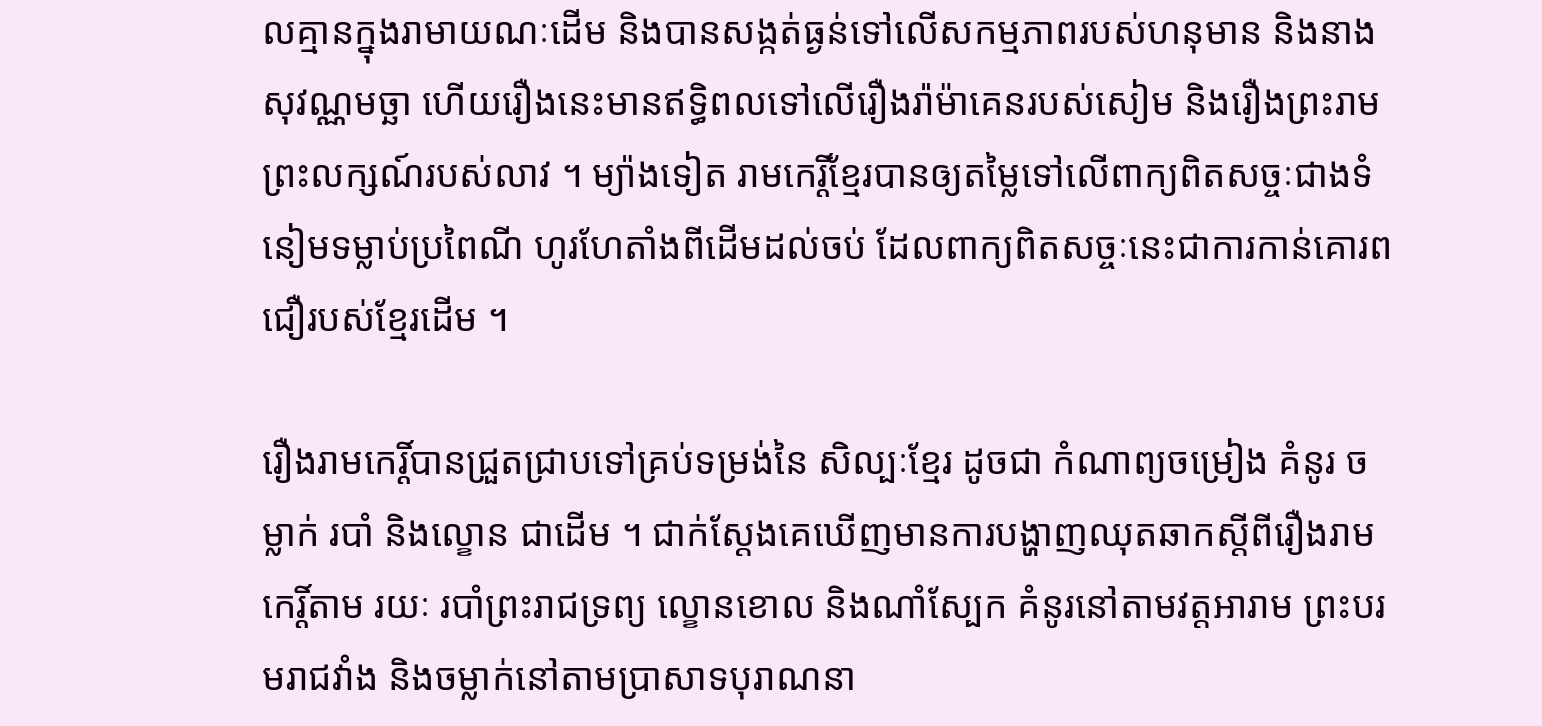លគ្មានក្នុងរាមាយណៈដើម និងបានសង្កត់ធ្ងន់ទៅលើសកម្មភាពរបស់ហនុមាន និងនាងសុវណ្ណមច្ឆា ហើយរឿងនេះមានឥទ្ធិពលទៅលើរឿងរ៉ាម៉ាគេនរបស់សៀម និងរឿងព្រះរាមព្រះលក្សណ៍របស់លាវ ។ ម្យ៉ាងទៀត រាមកេរ្តិ៍ខ្មែរបានឲ្យតម្លៃទៅលើពាក្យពិតសច្ចៈជាងទំនៀមទម្លាប់ប្រពៃណី ហូរហែតាំងពីដើមដល់ចប់ ដែលពាក្យពិតសច្ចៈនេះជាការកាន់គោរពជឿរបស់ខ្មែរដើម ។

រឿងរាមកេរ្តិ៍បានជ្រួតជ្រាបទៅគ្រប់ទម្រង់នៃ សិល្បៈខ្មែរ ដូចជា កំណាព្យចម្រៀង គំនូរ ចម្លាក់ របាំ និងល្ខោន ជាដើម ។ ជាក់ស្ដែងគេឃើញមានការបង្ហាញឈុតឆាកស្ដីពីរឿងរាមកេរ្តិ៍តាម រយៈ របាំព្រះរាជទ្រព្យ ល្ខោនខោល និងណាំស្បែក គំនូរនៅតាមវត្តអារាម ព្រះបរមរាជវាំង និងចម្លាក់នៅតាមប្រាសាទបុរាណនា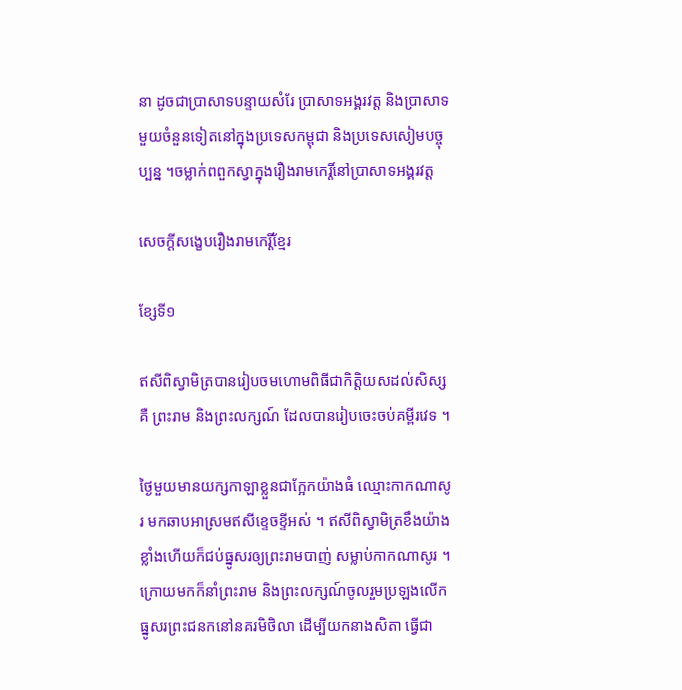នា ដូចជាប្រាសាទបន្ទាយសំរែ ប្រាសាទអង្គរវត្ត និងប្រាសាទមួយចំនួនទៀតនៅក្នុងប្រទេសកម្ពុជា និងប្រទេសសៀមបច្ចុប្បន្ន ។ចម្លាក់ពពួកស្វាក្នុងរឿងរាមកេរ្តិ៍នៅប្រាសាទអង្គរវត្ត

សេចក្ដីសង្ខេបរឿងរាមកេរ្តិ៍ខ្មែរ

ខ្សែទី១

ឥសីពិស្វាមិត្របានរៀបចមហោមពិធីជាកិត្តិយសដល់សិស្សគឺ ព្រះរាម និងព្រះលក្សណ៍ ដែលបានរៀបចេះចប់គម្ពីរវេទ ។

ថ្ងៃមួយមានយក្សកាឡាខ្លួនជាក្អែកយ៉ាងធំ ឈ្មោះកាកណាសូរ មកឆាបអាស្រមឥសីខ្ទេចខ្ទីអស់ ។ ឥសីពិស្វាមិត្រខឹងយ៉ាងខ្លាំងហើយក៏ជប់ធ្នូសរឲ្យព្រះរាមបាញ់ សម្លាប់កាកណាសូរ ។ ក្រោយមកក៏នាំព្រះរាម និងព្រះលក្សណ៍ចូលរួមប្រឡងលើកធ្នូសរព្រះជនកនៅនគរមិថិលា ដើម្បីយកនាងសិតា ធ្វើជា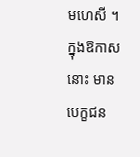មហេសី ។ ក្នុងឱកាសនោះ មានបេក្ខជន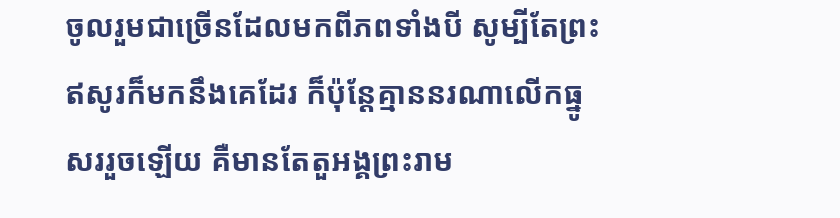ចូលរួមជាច្រើនដែលមកពីភពទាំងបី សូម្បីតែព្រះឥសូរក៏មកនឹងគេដែរ ក៏ប៉ុន្តែគ្មាននរណាលើកធ្នូសររួចឡើយ គឺមានតែតួអង្គព្រះរាម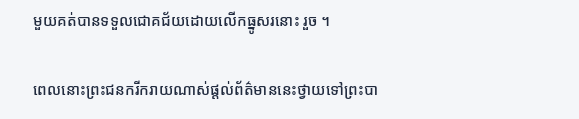មួយគត់បានទទួលជោគជ័យដោយលើកធ្នូសរនោះ រួច ។

ពេលនោះព្រះជនករីករាយណាស់ផ្ដល់ព័ត៌មាននេះថ្វាយទៅព្រះបា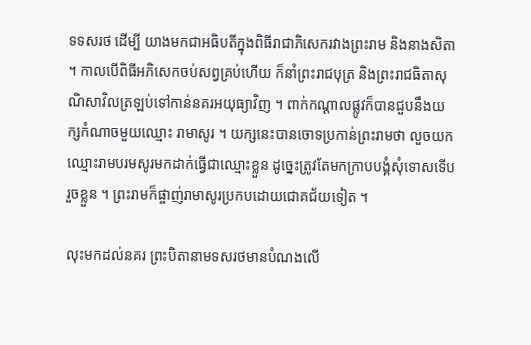ទទសរថ ដើម្បី យាងមកជាអធិបតីក្នុងពិធីរាជាភិសេករវាងព្រះរាម និងនាងសិតា ។ កាលបើពិធីអភិសេកចប់សព្វគ្រប់ហើយ ក៏នាំព្រះរាជបុត្រ និងព្រះរាជធិតាសុណិសាវិលត្រឡប់ទៅកាន់នគរអយុធ្យាវិញ ។ ពាក់កណ្ដាលផ្លូវក៏បានជួបនឹងយក្សកំណាចមួយឈ្មោះ រាមាសូរ ។ យក្សនេះបានចោទប្រកាន់ព្រះរាមថា លួចយកឈ្មោះរាមបរមសូរមកដាក់ធ្វើជាឈ្មោះខ្លួន ដូច្នេះត្រូវតែមកក្រាបបង្គំសុំទោសទើបរួចខ្លួន ។ ព្រះរាមក៏ផ្ចាញ់រាមាសូរប្រកបដោយជោគជ័យទៀត ។

លុះមកដល់នគរ ព្រះបិតានាមទសរថមានបំណងលើ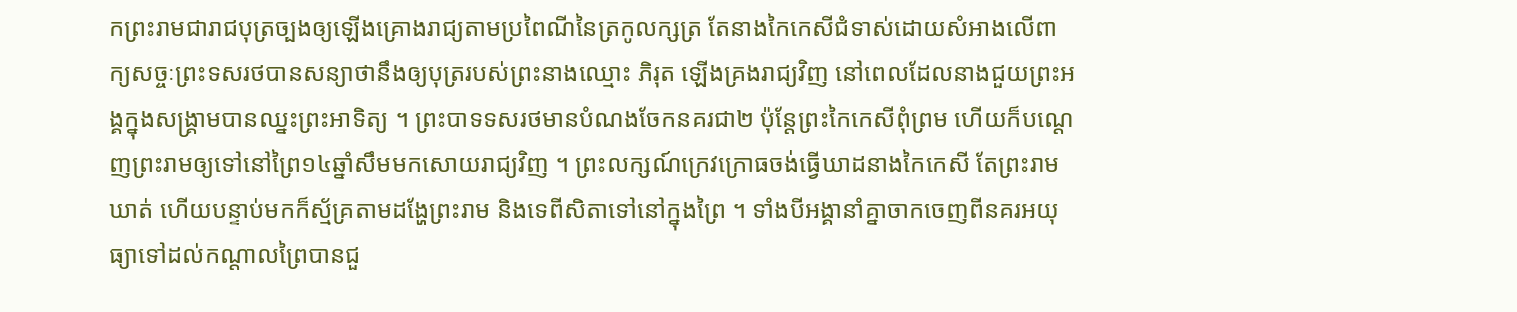កព្រះរាមជារាជបុត្រច្បងឲ្យឡើងគ្រោងរាជ្យតាមប្រពៃណីនៃត្រកូលក្សត្រ តែនាងកៃកេសីជំទាស់ដោយសំអាងលើពាក្យសច្ចៈព្រះទសរថបានសន្យាថានឹងឲ្យបុត្ររបស់ព្រះនាងឈ្មោះ ភិរុត ឡើងគ្រងរាជ្យវិញ នៅពេលដែលនាងជួយព្រះអង្គក្នុងសង្គ្រាមបានឈ្នះព្រះអាទិត្យ ។ ព្រះបាទទសរថមានបំណងចែកនគរជា២ ប៉ុន្តែព្រះកៃកេសីពុំព្រម ហើយក៏បណ្ដេញព្រះរាមឲ្យទៅនៅព្រៃ១៤ឆ្នាំសឹមមកសោយរាជ្យវិញ ។ ព្រះលក្សណ៍ក្រេវក្រោធចង់ធ្វើឃាដនាងកៃកេសី តែព្រះរាមឃាត់ ហើយបន្ទាប់មកក៏ស្ម័គ្រតាមដង្ហែព្រះរាម និងទេពីសិតាទៅនៅក្នុងព្រៃ ។ ទាំងបីអង្គានាំគ្នាចាកចេញពីនគរអយុធ្យាទៅដល់កណ្ដាលព្រៃបានជួ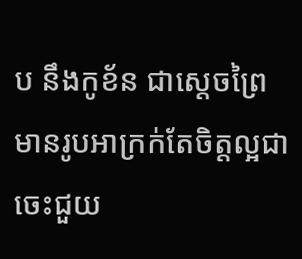ប នឹងកូខ័ន ជាស្ដេចព្រៃមានរូបអាក្រក់តែចិត្តល្អជា ចេះជួយ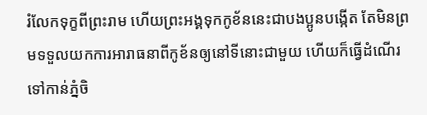រំលែកទុក្ខពីព្រះរាម ហើយព្រះអង្គទុកកូខ័ននេះជាបងប្អូនបង្កើត តែមិនព្រមទទួលយកការអារាធនាពីកូខ័នឲ្យនៅទីនោះជាមួយ ហើយក៏ធ្វើដំណើរទៅកាន់ភ្នំចិ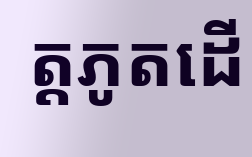ត្តភូតដើ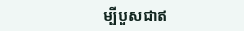ម្បីបួសជាឥ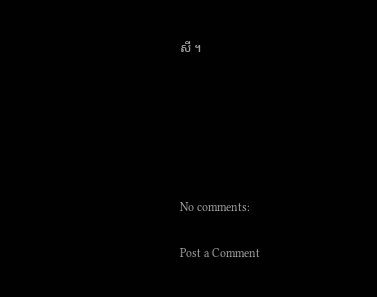សី ។






No comments:

Post a Comment